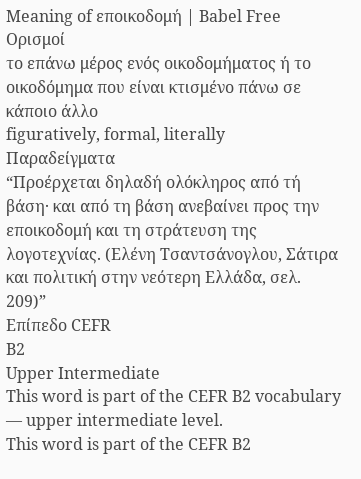Meaning of εποικοδομή | Babel Free
Ορισμοί
το επάνω μέρος ενός οικοδομήματος ή το οικοδόμημα που είναι κτισμένο πάνω σε κάποιο άλλο
figuratively, formal, literally
Παραδείγματα
“Προέρχεται δηλαδή ολόκληρος από τή βάση· και από τη βάση ανεβαίνει προς την εποικοδομή και τη στράτευση της λογοτεχνίας. (Ελένη Τσαντσάνογλου, Σάτιρα και πολιτική στην νεότερη Ελλάδα, σελ. 209)”
Επίπεδο CEFR
B2
Upper Intermediate
This word is part of the CEFR B2 vocabulary — upper intermediate level.
This word is part of the CEFR B2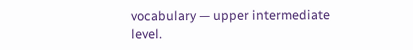vocabulary — upper intermediate level.